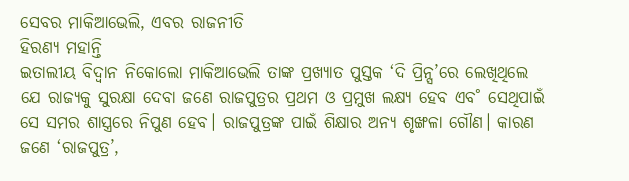ସେବର ମାକିଆଭେଲି, ଏବର ରାଜନୀତି
ହିରଣ୍ୟ ମହାନ୍ତି
ଇତାଲୀୟ ବିଦ୍ବାନ ନିକୋଲୋ ମାକିଆଭେଲି ତାଙ୍କ ପ୍ରଖ୍ୟାତ ପୁସ୍ତକ ‘ଦି ପ୍ରିନ୍ସ’ରେ ଲେଖିଥିଲେ ଯେ ରାଜ୍ୟକୁ ସୁରକ୍ଷା ଦେବା ଜଣେ ରାଜପୁତ୍ରର ପ୍ରଥମ ଓ ପ୍ରମୁଖ ଲକ୍ଷ୍ୟ ହେବ ଏବ˚ ସେଥିପାଇଁ ସେ ସମର ଶାସ୍ତ୍ରରେ ନିପୁଣ ହେବ। ରାଜପୁତ୍ରଙ୍କ ପାଇଁ ଶିକ୍ଷାର ଅନ୍ୟ ଶୃଙ୍ଖଳା ଗୌଣ। କାରଣ ଜଣେ ‘ରାଜପୁତ୍ର’,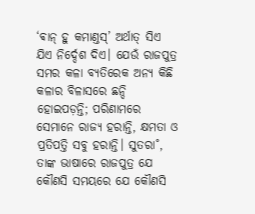‘ଵାନ୍ ହୁ କମାଣ୍ତସ୍’ ଅର୍ଥାତ୍ ସିଏ ଯିଏ ନିର୍ଦ୍ଦେଶ ଦିଏ। ଯେଉଁ ରାଜପୁତ୍ର ସମର କଳା ବ୍ୟତିରେକ ଅନ୍ୟ କିଛି କଳାର ବିଳାସରେ ଛନ୍ଦି ହୋଇପଡ଼ନ୍ତି; ପରିଣାମରେ ସେମାନେ ରାଜ୍ୟ ହରାନ୍ତି, କ୍ଷମତା ଓ ପ୍ରତିପତ୍ତି ସବୁ ହରାନ୍ତି। ସୁତରା˚, ତାଙ୍କ ଭାଷାରେ ରାଜପୁତ୍ର ଯେ କୌଣସି ସମୟରେ ଯେ କୌଣସି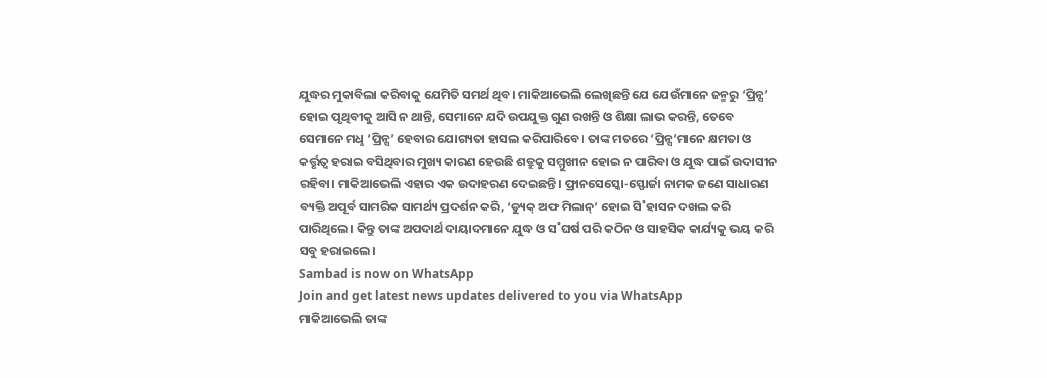ଯୁଦ୍ଧର ମୁକାବିଲା କରିବାକୁ ଯେମିତି ସମର୍ଥ ଥିବ। ମାକିଆଭେଲି ଲେଖିଛନ୍ତି ଯେ ଯେଉଁମାନେ ଜନ୍ମରୁ ‘ପ୍ରିନ୍ସ’ ହୋଇ ପୃଥିବୀକୁ ଆସି ନ ଥାନ୍ତି, ସେମାନେ ଯଦି ଉପଯୁକ୍ତ ଗୁଣ ରଖନ୍ତି ଓ ଶିକ୍ଷା ଲାଭ କରନ୍ତି, ତେବେ ସେମାନେ ମଧୢ ‘ପ୍ରିନ୍ସ’ ହେବାର ଯୋଗ୍ୟତା ହାସଲ କରିପାରିବେ। ତାଙ୍କ ମତରେ ‘ପ୍ରିନ୍ସ’ମାନେ କ୍ଷମତା ଓ କର୍ତ୍ତୃତ୍ବ ହରାଇ ବସିଥିବାର ମୁଖ୍ୟ କାରଣ ହେଉଛି ଶତ୍ରୁକୁ ସମ୍ମୁଖୀନ ହୋଇ ନ ପାରିବା ଓ ଯୁଦ୍ଧ ପାଇଁ ଉଦାସୀନ ରହିବା। ମାକିଆଭେଲି ଏହାର ଏକ ଉଦାହରଣ ଦେଇଛନ୍ତି। ଫ୍ରାନସେସ୍କୋ-ସ୍ଫୋର୍ଜା ନାମକ ଜଣେ ସାଧାରଣ ବ୍ୟକ୍ତି ଅପୂର୍ବ ସାମରିକ ସାମର୍ଥ୍ୟ ପ୍ରଦର୍ଶନ କରି, ‘ଡ୍ୟୁକ୍ ଅଫ ମିଲାନ୍’ ହୋଇ ସି˚ହାସନ ଦଖଲ କରି ପାରିଥିଲେ। କିନ୍ତୁ ତାଙ୍କ ଅପଦାର୍ଥ ଦାୟାଦମାନେ ଯୁଦ୍ଧ ଓ ସ˚ଘର୍ଷ ପରି କଠିନ ଓ ସାହସିକ କାର୍ଯ୍ୟକୁ ଭୟ କରି ସବୁ ହରାଇଲେ।
Sambad is now on WhatsApp
Join and get latest news updates delivered to you via WhatsApp
ମାକିଆଭେଲି ତାଙ୍କ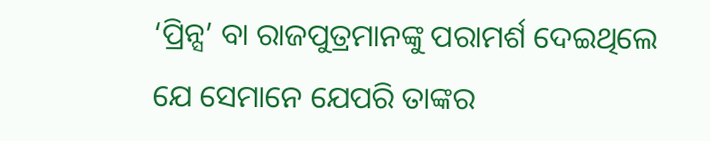‘ପ୍ରିନ୍ସ’ ବା ରାଜପୁତ୍ରମାନଙ୍କୁ ପରାମର୍ଶ ଦେଇଥିଲେ ଯେ ସେମାନେ ଯେପରି ତାଙ୍କର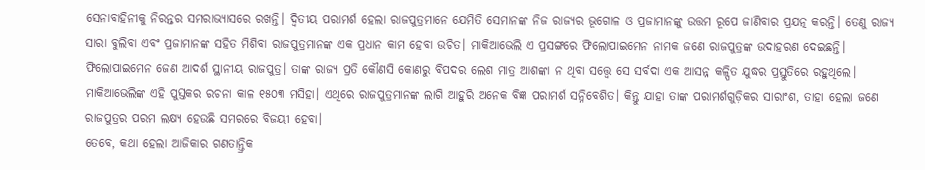ସେନାବାହିନୀକୁ ନିରନ୍ତର ସମରାଭ୍ୟାସରେ ରଖନ୍ତି। ଦ୍ବିତୀୟ ପରାମର୍ଶ ହେଲା ରାଜପୁତ୍ରମାନେ ଯେମିତି ସେମାନଙ୍କ ନିଜ ରାଜ୍ୟର ଭୂଗୋଳ ଓ ପ୍ରଜାମାନଙ୍କୁ ଉତ୍ତମ ରୂପେ ଜାଣିବାର ପ୍ରଯତ୍ନ କରନ୍ତି। ତେଣୁ ରାଜ୍ୟ ସାରା ବୁଲିବା ଏବଂ ପ୍ରଜାମାନଙ୍କ ସହିତ ମିଶିବା ରାଜପୁତ୍ରମାନଙ୍କ ଏକ ପ୍ରଧାନ କାମ ହେବା ଉଚିତ। ମାକିଆଭେଲି ଏ ପ୍ରସଙ୍ଗରେ ଫିଲୋପାଇମେନ ନାମକ ଜଣେ ରାଜପୁତ୍ରଙ୍କ ଉଦାହରଣ ଦେଇଛନ୍ତି। ଫିଲୋପାଇମେନ ଜେଣ ଆଦର୍ଶ ସ୍ଥାନୀୟ ରାଜପୁତ୍ର। ତାଙ୍କ ରାଜ୍ୟ ପ୍ରତି କୌଣସି କୋଣରୁ ବିପଦର ଲେଶ ମାତ୍ର ଆଶଙ୍କା ନ ଥିବା ସତ୍ତ୍ବେ ସେ ସର୍ବଦା ଏକ ଆସନ୍ନ କଳ୍ପିତ ଯୁଦ୍ଧର ପ୍ରସ୍ତୁତିରେ ରହୁଥିଲେ। ମାକିଆଭେଲିଙ୍କ ଏହି ପୁସ୍ତକର ରଚନା କାଳ ୧୫୦୩ ମସିହା। ଏଥିରେ ରାଜପୁତ୍ରମାନଙ୍କ ଲାଗି ଆହୁରି ଅନେକ ବିଜ୍ଞ ପରାମର୍ଶ ସନ୍ନିବେଶିତ। କିନ୍ତୁ ଯାହା ତାଙ୍କ ପରାମର୍ଶଗୁଡ଼ିକର ସାରାଂଶ, ତାହା ହେଲା ଜଣେ ରାଜପୁତ୍ରର ପରମ ଲକ୍ଷ୍ୟ ହେଉଛି ସମରରେ ବିଜୟୀ ହେବା।
ତେବେ, କଥା ହେଲା ଆଜିକାର ଗଣତାନ୍ତ୍ରିକ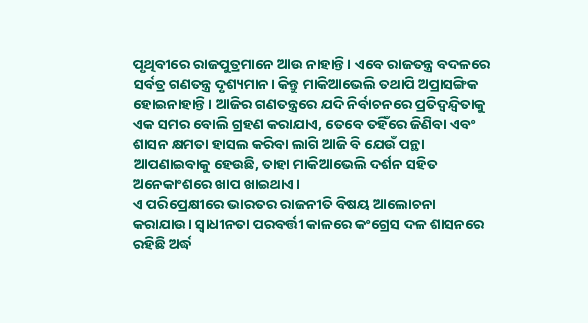ପୃଥିବୀରେ ରାଜପୁତ୍ରମାନେ ଆଉ ନାହାନ୍ତି। ଏବେ ରାଜତନ୍ତ୍ର ବଦଳରେ ସର୍ବତ୍ର ଗଣତନ୍ତ୍ର ଦୃଶ୍ୟମାନ। କିନ୍ତୁ ମାକିଆଭେଲି ତଥାପି ଅପ୍ରାସଙ୍ଗିକ ହୋଇନାହାନ୍ତି। ଆଜିର ଗଣତନ୍ତ୍ରରେ ଯଦି ନିର୍ବାଚନରେ ପ୍ରତିଦ୍ବନ୍ଦ୍ବିତାକୁ ଏକ ସମର ବୋଲି ଗ୍ରହଣ କରାଯାଏ, ତେବେ ତହିଁରେ ଜିଣିବା ଏବଂ ଶାସନ କ୍ଷମତା ହାସଲ କରିବା ଲାଗି ଆଜି ବି ଯେଉଁ ପନ୍ଥା ଆପଣାଇବାକୁ ହେଉଛି, ତାହା ମାକିଆଭେଲି ଦର୍ଶନ ସହିତ ଅନେକାଂଶରେ ଖାପ ଖାଇଥାଏ।
ଏ ପରିପ୍ରେକ୍ଷୀରେ ଭାରତର ରାଜନୀତି ବିଷୟ ଆଲୋଚନା କରାଯାଉ। ସ୍ବାଧୀନତା ପରବର୍ତ୍ତୀ କାଳରେ କଂଗ୍ରେସ ଦଳ ଶାସନରେ ରହିଛି ଅର୍ଦ୍ଧ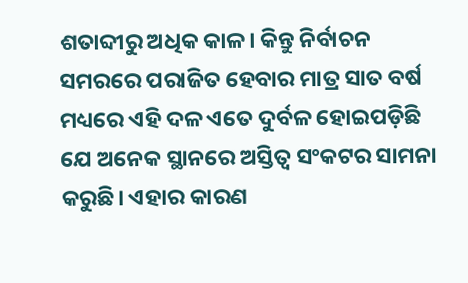ଶତାବ୍ଦୀରୁ ଅଧିକ କାଳ। କିନ୍ତୁ ନିର୍ବାଚନ ସମରରେ ପରାଜିତ ହେବାର ମାତ୍ର ସାତ ବର୍ଷ ମଧ୍ୟରେ ଏହି ଦଳ ଏତେ ଦୁର୍ବଳ ହୋଇପଡ଼ିଛି ଯେ ଅନେକ ସ୍ଥାନରେ ଅସ୍ତିତ୍ବ ସଂକଟର ସାମନା କରୁଛି। ଏହାର କାରଣ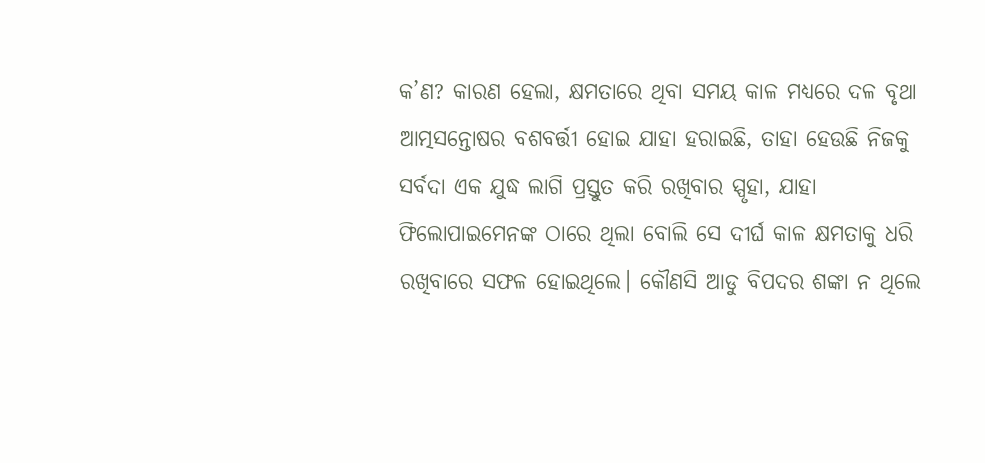କ’ଣ? କାରଣ ହେଲା, କ୍ଷମତାରେ ଥିବା ସମୟ କାଳ ମଧ୍ୟରେ ଦଳ ବୃଥା ଆତ୍ମସନ୍ତୋଷର ବଶବର୍ତ୍ତୀ ହୋଇ ଯାହା ହରାଇଛି, ତାହା ହେଉଛି ନିଜକୁ ସର୍ବଦା ଏକ ଯୁଦ୍ଧ ଲାଗି ପ୍ରସ୍ତୁତ କରି ରଖିବାର ସ୍ପୃହା, ଯାହା ଫିଲୋପାଇମେନଙ୍କ ଠାରେ ଥିଲା ବୋଲି ସେ ଦୀର୍ଘ କାଳ କ୍ଷମତାକୁ ଧରି ରଖିବାରେ ସଫଳ ହୋଇଥିଲେ। କୌଣସି ଆଡୁ ବିପଦର ଶଙ୍କା ନ ଥିଲେ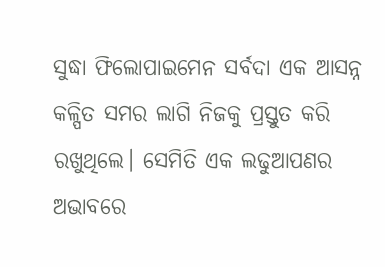ସୁଦ୍ଧା ଫିଲୋପାଇମେନ ସର୍ବଦା ଏକ ଆସନ୍ନ କଳ୍ପିତ ସମର ଲାଗି ନିଜକୁ ପ୍ରସ୍ତୁତ କରି ରଖୁଥିଲେ। ସେମିତି ଏକ ଲଢୁଆପଣର ଅଭାବରେ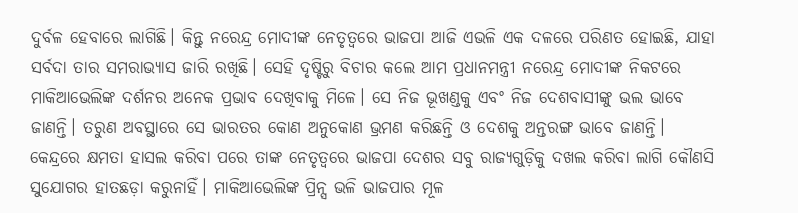ଦୁର୍ବଳ ହେବାରେ ଲାଗିଛି। କିନ୍ତୁ ନରେନ୍ଦ୍ର ମୋଦୀଙ୍କ ନେତୃତ୍ବରେ ଭାଜପା ଆଜି ଏଭଳି ଏକ ଦଳରେ ପରିଣତ ହୋଇଛି, ଯାହା ସର୍ବଦା ତାର ସମରାଭ୍ୟାସ ଜାରି ରଖିଛି। ସେହି ଦୃଷ୍ଟିରୁ ବିଚାର କଲେ ଆମ ପ୍ରଧାନମନ୍ତ୍ରୀ ନରେନ୍ଦ୍ର ମୋଦୀଙ୍କ ନିକଟରେ ମାକିଆଭେଲିଙ୍କ ଦର୍ଶନର ଅନେକ ପ୍ରଭାବ ଦେଖିବାକୁ ମିଳେ। ସେ ନିଜ ଭୂଖଣ୍ଡକୁ ଏବଂ ନିଜ ଦେଶବାସୀଙ୍କୁ ଭଲ ଭାବେ ଜାଣନ୍ତି। ତରୁଣ ଅବସ୍ଥାରେ ସେ ଭାରତର କୋଣ ଅନୁକୋଣ ଭ୍ରମଣ କରିଛନ୍ତି ଓ ଦେଶକୁ ଅନ୍ତରଙ୍ଗ ଭାବେ ଜାଣନ୍ତି। କେନ୍ଦ୍ରରେ କ୍ଷମତା ହାସଲ କରିବା ପରେ ତାଙ୍କ ନେତୃତ୍ବରେ ଭାଜପା ଦେଶର ସବୁ ରାଜ୍ୟଗୁଡ଼ିକୁ ଦଖଲ କରିବା ଲାଗି କୌଣସି ସୁଯୋଗର ହାତଛଡ଼ା କରୁନାହିଁ। ମାକିଆଭେଲିଙ୍କ ପ୍ରିନ୍ସ ଭଳି ଭାଜପାର ମୂଳ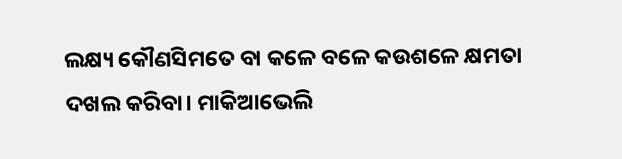ଲକ୍ଷ୍ୟ କୌଣସିମତେ ବା କଳେ ବଳେ କଉଶଳେ କ୍ଷମତା ଦଖଲ କରିବା। ମାକିଆଭେଲି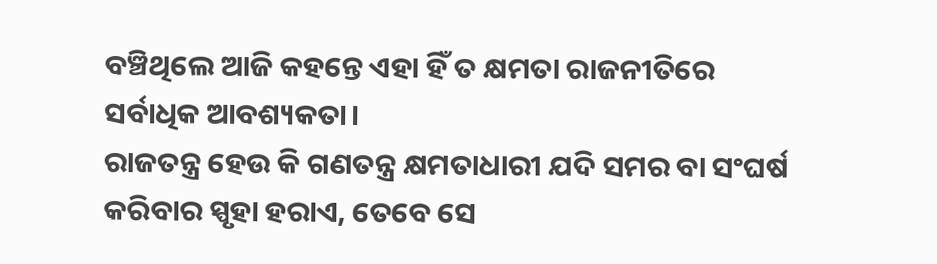ବଞ୍ଚିଥିଲେ ଆଜି କହନ୍ତେ ଏହା ହିଁ ତ କ୍ଷମତା ରାଜନୀତିରେ ସର୍ବାଧିକ ଆବଶ୍ୟକତା।
ରାଜତନ୍ତ୍ର ହେଉ କି ଗଣତନ୍ତ୍ର କ୍ଷମତାଧାରୀ ଯଦି ସମର ବା ସଂଘର୍ଷ କରିବାର ସ୍ପୃହା ହରାଏ, ତେବେ ସେ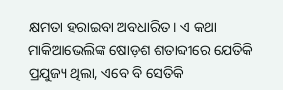କ୍ଷମତା ହରାଇବା ଅବଧାରିତ। ଏ କଥା ମାକିଆଭେଲିଙ୍କ ଷୋଡ଼ଶ ଶତାବ୍ଦୀରେ ଯେତିକି ପ୍ରଯୁଜ୍ୟ ଥିଲା, ଏବେ ବି ସେତିକି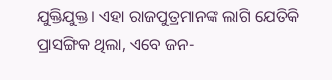ଯୁକ୍ତିଯୁକ୍ତ। ଏହା ରାଜପୁତ୍ରମାନଙ୍କ ଲାଗି ଯେତିକି ପ୍ରାସଙ୍ଗିକ ଥିଲା, ଏବେ ଜନ-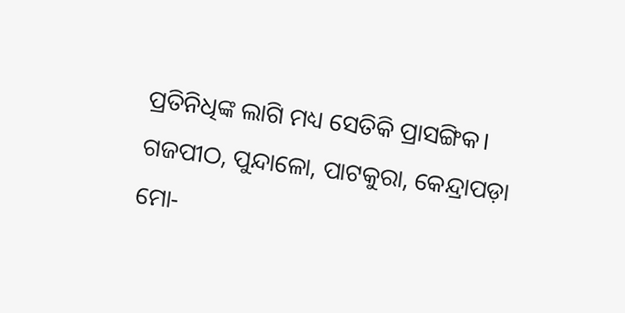ପ୍ରତିନିଧିଙ୍କ ଲାଗି ମଧ୍ୟ ସେତିକି ପ୍ରାସଙ୍ଗିକ।
ଗଜପୀଠ, ପୁନ୍ଦାଳୋ, ପାଟକୁରା, କେନ୍ଦ୍ରାପଡ଼ା
ମୋ-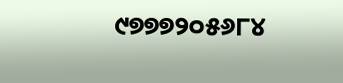୯୭୭୭୨୦୫୬୮୪